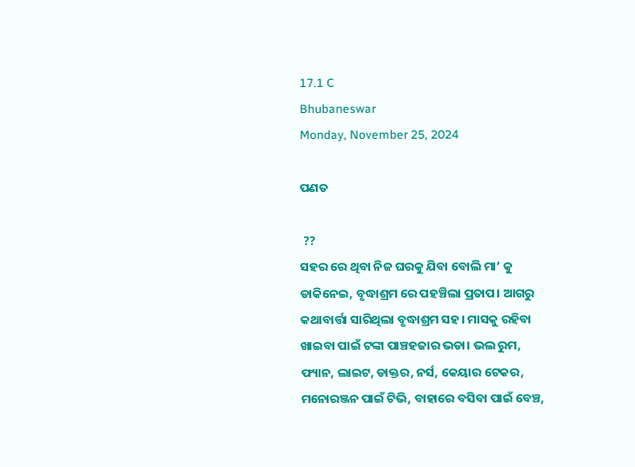17.1 C
Bhubaneswar
Monday, November 25, 2024

ପଣତ

 ??
ସହର ରେ ଥିବା ନିଜ ଘରକୁ ଯିବା ବୋଲି ମା’ କୁ ଡାକିନେଇ, ବୃଦ୍ଧାଶ୍ରମ ରେ ପହଞ୍ଚିଲା ପ୍ରତାପ। ଆଗରୁ କଥାବାର୍ତ୍ତା ସାରିଥିଲା ବୃଦ୍ଧାଶ୍ରମ ସହ। ମାସକୁ ରହିବା ଖାଇବା ପାଇଁ ଟଙ୍କା ପାଞ୍ଚହଜାର ଭଡା। ଭଲ ରୁମ, ଫ୍ୟାନ, ଲାଇଟ, ଡାକ୍ତର, ନର୍ସ, କେୟାର ଟେକର, ମନୋରଞ୍ଜନ ପାଇଁ ଟିଭି, ବାହାରେ ବସିବା ପାଇଁ ବେଞ୍ଚ,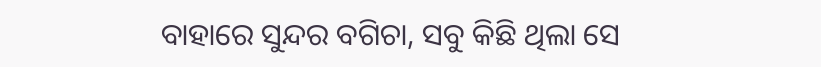ବାହାରେ ସୁନ୍ଦର ବଗିଚା, ସବୁ କିଛି ଥିଲା ସେ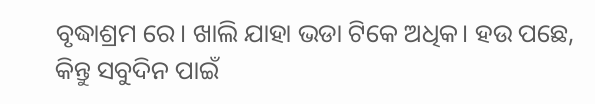ବୃଦ୍ଧାଶ୍ରମ ରେ। ଖାଲି ଯାହା ଭଡା ଟିକେ ଅଧିକ। ହଉ ପଛେ, କିନ୍ତୁ ସବୁଦିନ ପାଇଁ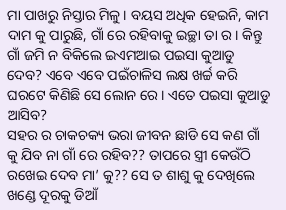ମା ପାଖରୁ ନିସ୍ତାର ମିଳୁ। ବୟସ ଅଧିକ ହେଇନି, କାମ ଦାମ କୁ ପାରୁଛି, ଗାଁ ରେ ରହିବାକୁ ଇଚ୍ଛା ତା ର। କିନ୍ତୁ ଗାଁ ଜମି ନ ବିକିଲେ ଇଏମଆଇ ପଇସା କୁଆଡୁ ଦେବ? ଏବେ ଏବେ ପଇଁଚାଳିସ ଲକ୍ଷ ଖର୍ଚ୍ଚ କରି ଘରଟେ କିଣିଛି ସେ ଲୋନ ରେ। ଏତେ ପଇସା କୁଆଡୁ ଆସିବ?
ସହର ର ଚାକଚକ୍ୟ ଭରା ଜୀବନ ଛାଡି ସେ କଣ ଗାଁ କୁ ଯିବ ନା ଗାଁ ରେ ରହିବ?? ତାପରେ ସ୍ତ୍ରୀ କେଉଁଠି ରଖେଇ ଦେବ ମା’ କୁ?? ସେ ତ ଶାଶୁ କୁ ଦେଖିଲେ ଖଣ୍ଡେ ଦୂରକୁ ଡିଆଁ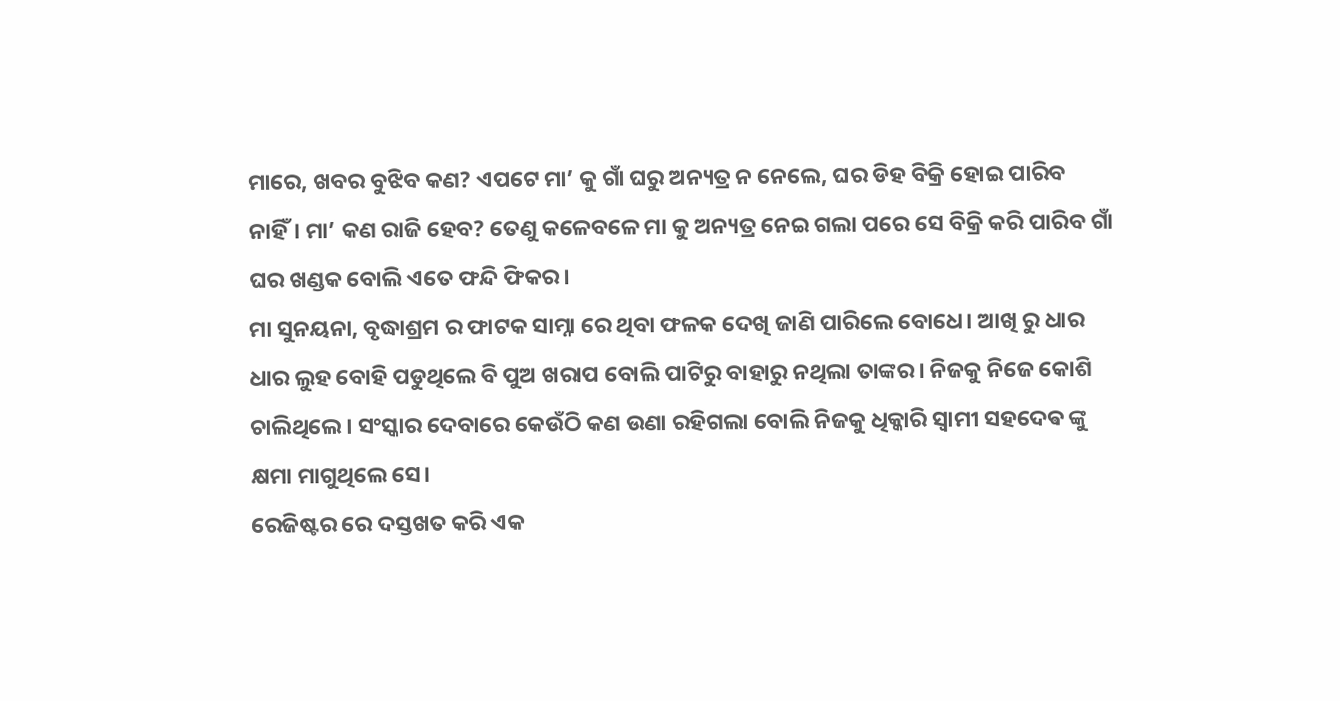ମାରେ, ଖବର ବୁଝିବ କଣ? ଏପଟେ ମା’ କୁ ଗାଁ ଘରୁ ଅନ୍ୟତ୍ର ନ ନେଲେ, ଘର ଡିହ ବିକ୍ରି ହୋଇ ପାରିବ ନାହିଁ। ମା’ କଣ ରାଜି ହେବ? ତେଣୁ କଳେବଳେ ମା କୁ ଅନ୍ୟତ୍ର ନେଇ ଗଲା ପରେ ସେ ବିକ୍ରି କରି ପାରିବ ଗାଁ ଘର ଖଣ୍ଡକ ବୋଲି ଏତେ ଫନ୍ଦି ଫିକର।
ମା ସୁନୟନା, ବୃଦ୍ଧାଶ୍ରମ ର ଫାଟକ ସାମ୍ନା ରେ ଥିବା ଫଳକ ଦେଖି ଜାଣି ପାରିଲେ ବୋଧେ। ଆଖି ରୁ ଧାର ଧାର ଲୁହ ବୋହି ପଡୁଥିଲେ ବି ପୁଅ ଖରାପ ବୋଲି ପାଟିରୁ ବାହାରୁ ନଥିଲା ତାଙ୍କର। ନିଜକୁ ନିଜେ କୋଶି ଚାଲିଥିଲେ। ସଂସ୍କାର ଦେବାରେ କେଉଁଠି କଣ ଉଣା ରହିଗଲା ବୋଲି ନିଜକୁ ଧିକ୍କାରି ସ୍ୱାମୀ ସହଦେଵ ଙ୍କୁ କ୍ଷମା ମାଗୁଥିଲେ ସେ।
ରେଜିଷ୍ଟର ରେ ଦସ୍ତଖତ କରି ଏକ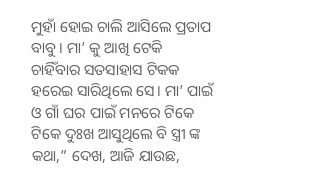ମୁହାଁ ହୋଇ ଚାଲି ଆସିଲେ ପ୍ରତାପ ବାବୁ। ମା’ କୁ ଆଖି ଟେକି ଚାହିଁବାର ସତସାହାସ ଟିକକ ହରେଇ ସାରିଥିଲେ ସେ। ମା’ ପାଇଁ ଓ ଗାଁ ଘର ପାଇଁ ମନରେ ଟିକେ ଟିକେ ଦୁଃଖ ଆସୁଥିଲେ ବି ସ୍ତ୍ରୀ ଙ୍କ କଥା,” ଦେଖ, ଆଜି ଯାଉଛ,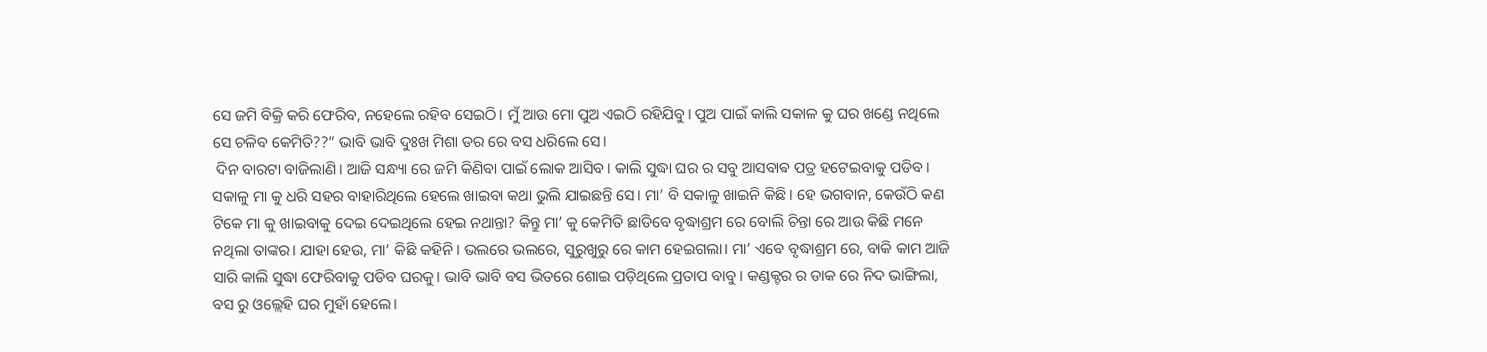ସେ ଜମି ବିକ୍ରି କରି ଫେରିବ, ନହେଲେ ରହିବ ସେଇଠି। ମୁଁ ଆଉ ମୋ ପୁଅ ଏଇଠି ରହିଯିବୁ। ପୁଅ ପାଇଁ କାଲି ସକାଳ କୁ ଘର ଖଣ୍ଡେ ନଥିଲେ ସେ ଚଳିବ କେମିତି??” ଭାବି ଭାବି ଦୁଃଖ ମିଶା ଡର ରେ ବସ ଧରିଲେ ସେ।
 ଦିନ ବାରଟା ବାଜିଲାଣି। ଆଜି ସନ୍ଧ୍ୟା ରେ ଜମି କିଣିବା ପାଇଁ ଲୋକ ଆସିବ। କାଲି ସୁଦ୍ଧା ଘର ର ସବୁ ଆସବାଵ ପତ୍ର ହଟେଇବାକୁ ପଡିବ। ସକାଳୁ ମା କୁ ଧରି ସହର ବାହାରିଥିଲେ ହେଲେ ଖାଇବା କଥା ଭୁଲି ଯାଇଛନ୍ତି ସେ। ମା’ ବି ସକାଳୁ ଖାଇନି କିଛି। ହେ ଭଗବାନ, କେଉଁଠି କଣ ଟିକେ ମା କୁ ଖାଇବାକୁ ଦେଇ ଦେଇଥିଲେ ହେଇ ନଥାନ୍ତା? କିନ୍ତୁ ମା’ କୁ କେମିତି ଛାଡିବେ ବୃଦ୍ଧାଶ୍ରମ ରେ ବୋଲି ଚିନ୍ତା ରେ ଆଉ କିଛି ମନେ ନଥିଲା ତାଙ୍କର। ଯାହା ହେଉ, ମା’ କିଛି କହିନି। ଭଲରେ ଭଲରେ, ସୁରୁଖୁରୁ ରେ କାମ ହେଇଗଲା। ମା’ ଏବେ ବୃଦ୍ଧାଶ୍ରମ ରେ, ବାକି କାମ ଆଜି ସାରି କାଲି ସୁଦ୍ଧା ଫେରିବାକୁ ପଡିବ ଘରକୁ। ଭାବି ଭାବି ବସ ଭିତରେ ଶୋଇ ପଡ଼ିଥିଲେ ପ୍ରତାପ ବାବୁ। କଣ୍ଡକ୍ଟର ର ଡାକ ରେ ନିଦ ଭାଙ୍ଗିଲା, ବସ ରୁ ଓଲ୍ଲେହି ଘର ମୁହାଁ ହେଲେ।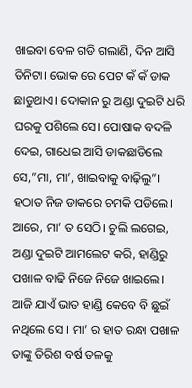ଖାଇବା ବେଳ ଗଡି ଗଲାଣି, ଦିନ ଆସି ତିନିଟା। ଭୋକ ରେ ପେଟ କଁ କଁ ଡାକ ଛାଡୁଥାଏ। ଦୋକାନ ରୁ ଅଣ୍ଡା ଦୁଇଟି ଧରି ଘରକୁ ପଶିଲେ ସେ। ପୋଷାକ ବଦଳି ଦେଇ, ଗାଧେଇ ଆସି ଡାକଛାଡିଲେ ସେ,”ମା, ମା’, ଖାଇବାକୁ ବାଢ଼ିଲୁ”।
ହଠାତ ନିଜ ଡାକରେ ଚମକି ପଡିଲେ। ଆରେ, ମା’ ତ ସେଠି। ଚୁଲି ଲଗେଇ, ଅଣ୍ଡା ଦୁଇଟି ଆମଲେଟ କରି, ହାଣ୍ଡିରୁ ପଖାଳ ବାଢି ନିଜେ ନିଜେ ଖାଇଲେ। ଆଜି ଯାଏଁ ଭାତ ହାଣ୍ଡି କେବେ ବି ଛୁଇଁ ନଥିଲେ ସେ । ମା’ ର ହାତ ରନ୍ଧା ପଖାଳ ତାଙ୍କୁ ତିରିଶ ବର୍ଷ ତଳକୁ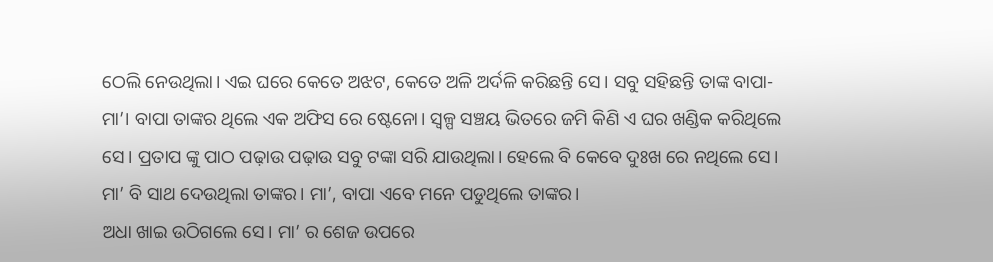ଠେଲି ନେଉଥିଲା। ଏଇ ଘରେ କେତେ ଅଝଟ, କେତେ ଅଳି ଅର୍ଦଳି କରିଛନ୍ତି ସେ। ସବୁ ସହିଛନ୍ତି ତାଙ୍କ ବାପା- ମା’। ବାପା ତାଙ୍କର ଥିଲେ ଏକ ଅଫିସ ରେ ଷ୍ଟେନୋ। ସ୍ୱଳ୍ପ ସଞ୍ଚୟ ଭିତରେ ଜମି କିଣି ଏ ଘର ଖଣ୍ଡିକ କରିଥିଲେ ସେ। ପ୍ରତାପ ଙ୍କୁ ପାଠ ପଢ଼ାଉ ପଢ଼ାଉ ସବୁ ଟଙ୍କା ସରି ଯାଉଥିଲା। ହେଲେ ବି କେବେ ଦୁଃଖ ରେ ନଥିଲେ ସେ। ମା’ ବି ସାଥ ଦେଉଥିଲା ତାଙ୍କର। ମା’, ବାପା ଏବେ ମନେ ପଡୁଥିଲେ ତାଙ୍କର।
ଅଧା ଖାଇ ଉଠିଗଲେ ସେ। ମା’ ର ଶେଜ ଉପରେ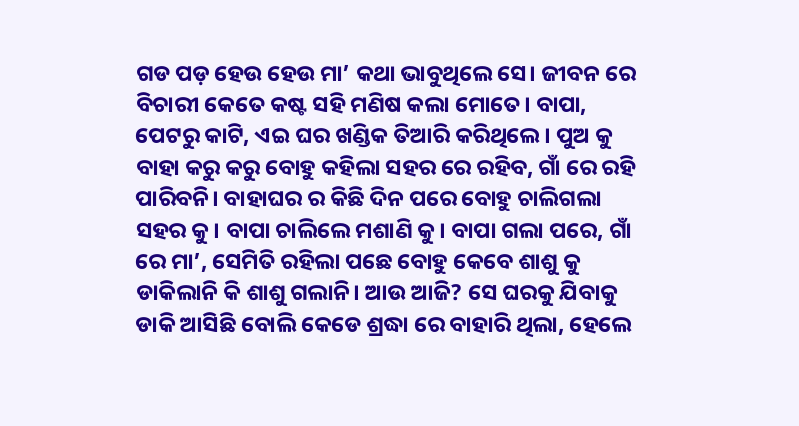ଗଡ ପଡ଼ ହେଉ ହେଉ ମା’ କଥା ଭାବୁଥିଲେ ସେ। ଜୀବନ ରେ ବିଚାରୀ କେତେ କଷ୍ଟ ସହି ମଣିଷ କଲା ମୋତେ। ବାପା, ପେଟରୁ କାଟି, ଏଇ ଘର ଖଣ୍ଡିକ ତିଆରି କରିଥିଲେ। ପୁଅ କୁ ବାହା କରୁ କରୁ ବୋହୁ କହିଲା ସହର ରେ ରହିବ, ଗାଁ ରେ ରହି ପାରିବନି। ବାହାଘର ର କିଛି ଦିନ ପରେ ବୋହୁ ଚାଲିଗଲା ସହର କୁ। ବାପା ଚାଲିଲେ ମଶାଣି କୁ। ବାପା ଗଲା ପରେ, ଗାଁ ରେ ମା’, ସେମିତି ରହିଲା ପଛେ ବୋହୁ କେବେ ଶାଶୁ କୁ ଡାକିଲାନି କି ଶାଶୁ ଗଲାନି। ଆଉ ଆଜି? ସେ ଘରକୁ ଯିବାକୁ ଡାକି ଆସିଛି ବୋଲି କେଡେ ଶ୍ରଦ୍ଧା ରେ ବାହାରି ଥିଲା, ହେଲେ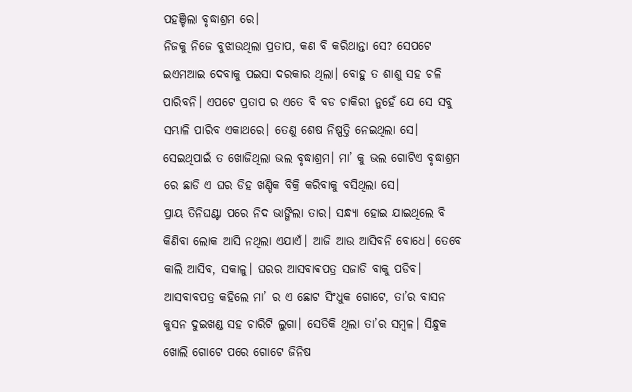ପହଞ୍ଚିଲା ବୃଦ୍ଧାଶ୍ରମ ରେ।
ନିଜକୁ ନିଜେ ବୁଝାଉଥିଲା ପ୍ରତାପ, କଣ ବି କରିଥାନ୍ତା ସେ? ସେପଟେ ଇଏମଆଇ ଦେବାକୁ ପଇସା ଦରକାର ଥିଲା। ବୋହୁ ତ ଶାଶୁ ସହ ଚଳି ପାରିବନି। ଏପଟେ ପ୍ରତାପ ର ଏତେ ବି ବଡ ଚାକିରୀ ନୁହେଁ ଯେ ସେ ସବୁ ସମ୍ଭାଳି ପାରିବ ଏକାଥରେ। ତେଣୁ ଶେଷ ନିଷ୍ପତ୍ତି ନେଇଥିଲା ସେ। ସେଇଥିପାଇଁ ତ ଖୋଜିଥିଲା ଭଲ ବୃଦ୍ଧାଶ୍ରମ। ମା’ କୁ ଭଲ ଗୋଟିଏ ବୃଦ୍ଧାଶ୍ରମ ରେ ଛାଡି ଏ ଘର ଡିହ ଖଣ୍ଡିକ ବିକ୍ରି କରିବାକୁ ବସିଥିଲା ସେ।
ପ୍ରାୟ ତିନିଘଣ୍ଟା ପରେ ନିଦ ଭାଙ୍ଗିଲା ତାର। ସନ୍ଧ୍ୟା ହୋଇ ଯାଇଥିଲେ ବି କିଣିବା ଲୋକ ଆସି ନଥିଲା ଏଯାଏଁ। ଆଜି ଆଉ ଆସିବନି ବୋଧେ। ତେବେ କାଲି ଆସିବ, ସକାଳୁ। ଘରର ଆସବାଵପତ୍ର ସଜାଡି ବାକୁ ପଡିବ। ଆସବାବପତ୍ର କହିଲେ ମା’ ର ଏ ଛୋଟ ସିଂଧୁକ ଗୋଟେ, ତା’ର ବାସନ କୁସନ ଦୁଇଖଣ୍ଡ ସହ ଚାରିଟି ଲୁଗା। ସେତିକି ଥିଲା ତା’ର ସମ୍ବଳ। ସିନ୍ଧୁକ ଖୋଲି ଗୋଟେ ପରେ ଗୋଟେ ଜିନିଷ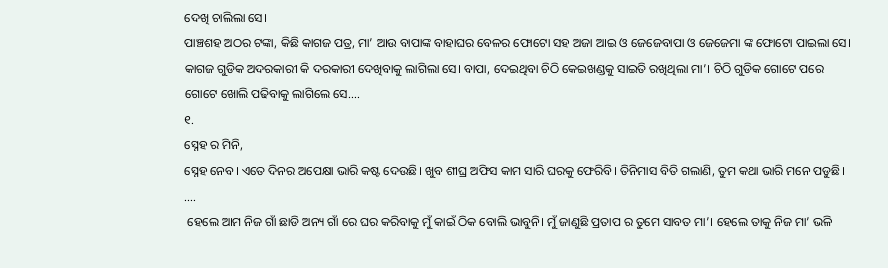ଦେଖି ଚାଲିଲା ସେ।
ପାଞ୍ଚଶହ ଅଠର ଟଙ୍କା, କିଛି କାଗଜ ପତ୍ର, ମା’ ଆଉ ବାପାଙ୍କ ବାହାଘର ବେଳର ଫୋଟୋ ସହ ଅଜା ଆଇ ଓ ଜେଜେବାପା ଓ ଜେଜେମା ଙ୍କ ଫୋଟୋ ପାଇଲା ସେ। କାଗଜ ଗୁଡିକ ଅଦରକାରୀ କି ଦରକାରୀ ଦେଖିବାକୁ ଲାଗିଲା ସେ। ବାପା, ଦେଇଥିବା ଚିଠି କେଇଖଣ୍ଡକୁ ସାଇତି ରଖିଥିଲା ମା’। ଚିଠି ଗୁଡିକ ଗୋଟେ ପରେ ଗୋଟେ ଖୋଲି ପଢିବାକୁ ଲାଗିଲେ ସେ….
୧.
ସ୍ନେହ ର ମିନି,
ସ୍ନେହ ନେବ। ଏତେ ଦିନର ଅପେକ୍ଷା ଭାରି କଷ୍ଟ ଦେଉଛି। ଖୁବ ଶୀଘ୍ର ଅଫିସ କାମ ସାରି ଘରକୁ ଫେରିବି। ତିନିମାସ ବିତି ଗଲାଣି, ତୁମ କଥା ଭାରି ମନେ ପଡୁଛି।
….
 ହେଲେ ଆମ ନିଜ ଗାଁ ଛାଡି ଅନ୍ୟ ଗାଁ ରେ ଘର କରିବାକୁ ମୁଁ କାଇଁ ଠିକ ବୋଲି ଭାବୁନି। ମୁଁ ଜାଣୁଛି ପ୍ରତାପ ର ତୁମେ ସାବତ ମା’। ହେଲେ ତାକୁ ନିଜ ମା’ ଭଳି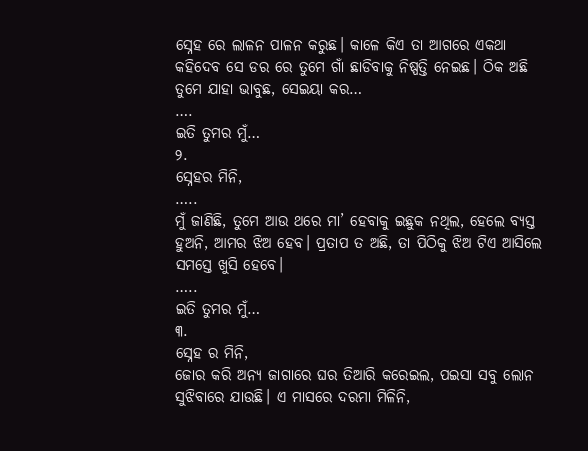ସ୍ନେହ ରେ ଲାଳନ ପାଳନ କରୁଛ। କାଳେ କିଏ ତା ଆଗରେ ଏକଥା କହିଦେବ ସେ ଡର ରେ ତୁମେ ଗାଁ ଛାଡିବାକୁ ନିଷ୍ପତ୍ତି ନେଇଛ। ଠିକ ଅଛି ତୁମେ ଯାହା ଭାବୁଛ, ସେଇୟା କର…
….
ଇତି ତୁମର ମୁଁ…
୨.
ସ୍ନେହର ମିନି,
…..
ମୁଁ ଜାଣିଛି, ତୁମେ ଆଉ ଥରେ ମା’ ହେବାକୁ ଇଛୁକ ନଥିଲ, ହେଲେ ବ୍ୟସ୍ତ ହୁଅନି, ଆମର ଝିଅ ହେବ। ପ୍ରତାପ ତ ଅଛି, ତା ପିଠିକୁ ଝିଅ ଟିଏ ଆସିଲେ ସମସ୍ତେ ଖୁସି ହେବେ।
…..
ଇତି ତୁମର ମୁଁ…
୩.
ସ୍ନେହ ର ମିନି,
ଜୋର କରି ଅନ୍ୟ ଜାଗାରେ ଘର ତିଆରି କରେଇଲ, ପଇସା ସବୁ ଲୋନ ସୁଝିବାରେ ଯାଉଛି। ଏ ମାସରେ ଦରମା ମିଳିନି,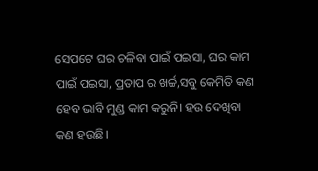ସେପଟେ ଘର ଚଳିବା ପାଇଁ ପଇସା, ଘର କାମ ପାଇଁ ପଇସା, ପ୍ରତାପ ର ଖର୍ଚ୍ଚ,ସବୁ କେମିତି କଣ ହେବ ଭାବି ମୁଣ୍ଡ କାମ କରୁନି। ହଉ ଦେଖିବା କଣ ହଉଛି।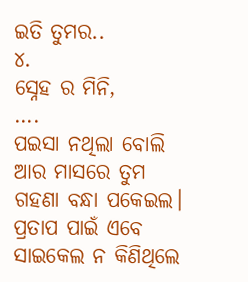ଇତି ତୁମର..
୪.
ସ୍ନେହ ର ମିନି,
….
ପଇସା ନଥିଲା ବୋଲି ଆର ମାସରେ ତୁମ ଗହଣା ବନ୍ଧା ପକେଇଲ। ପ୍ରତାପ ପାଇଁ ଏବେ ସାଇକେଲ ନ କିଣିଥିଲେ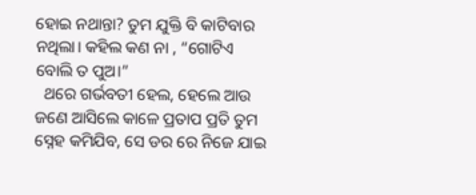ହୋଇ ନଥାନ୍ତା? ତୁମ ଯୁକ୍ତି ବି କାଟିବାର ନଥିଲା। କହିଲ କଣ ନା , “ଗୋଟିଏ ବୋଲି ତ ପୁଅ।”
  ଥରେ ଗର୍ଭବତୀ ହେଲ, ହେଲେ ଆଉ ଜଣେ ଆସିଲେ କାଳେ ପ୍ରତାପ ପ୍ରତି ତୁମ ସ୍ନେହ କମିଯିବ, ସେ ଡର ରେ ନିଜେ ଯାଇ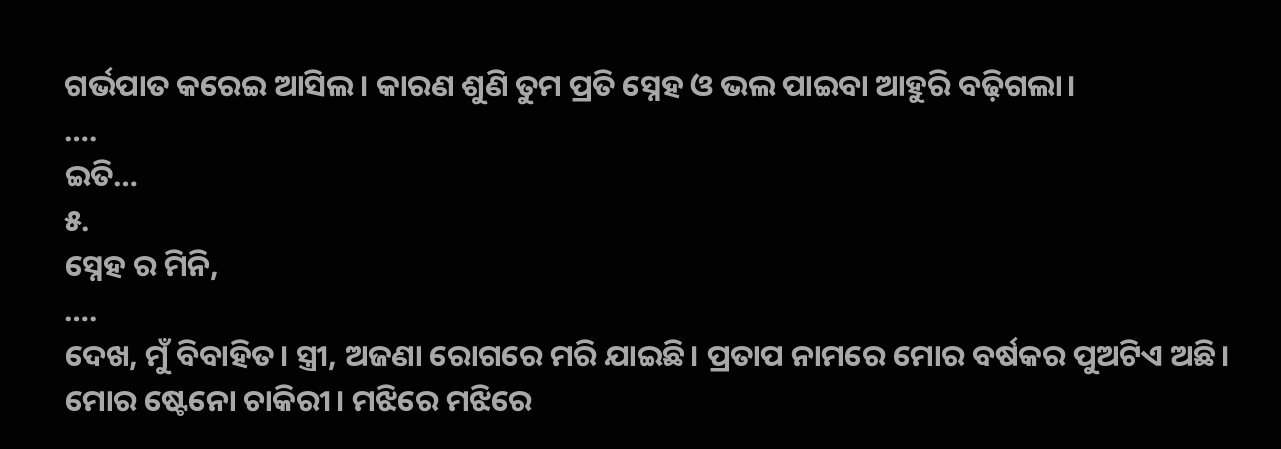ଗର୍ଭପାତ କରେଇ ଆସିଲ। କାରଣ ଶୁଣି ତୁମ ପ୍ରତି ସ୍ନେହ ଓ ଭଲ ପାଇବା ଆହୁରି ବଢ଼ିଗଲା।
….
ଇତି…
୫.
ସ୍ନେହ ର ମିନି,
….
ଦେଖ, ମୁଁ ବିବାହିତ। ସ୍ତ୍ରୀ, ଅଜଣା ରୋଗରେ ମରି ଯାଇଛି। ପ୍ରତାପ ନାମରେ ମୋର ବର୍ଷକର ପୁଅଟିଏ ଅଛି। ମୋର ଷ୍ଟେନୋ ଚାକିରୀ। ମଝିରେ ମଝିରେ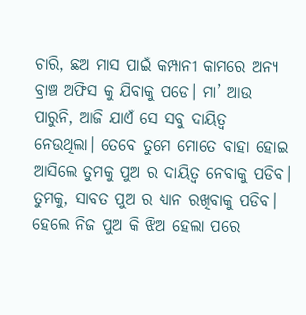ଚାରି, ଛଅ ମାସ ପାଇଁ କମ୍ପାନୀ କାମରେ ଅନ୍ୟ ବ୍ରାଞ୍ଚ ଅଫିସ କୁ ଯିବାକୁ ପଡେ। ମା’ ଆଉ ପାରୁନି, ଆଜି ଯାଏଁ ସେ ସବୁ ଦାୟିତ୍ୱ ନେଉଥିଲା। ତେବେ ତୁମେ ମୋତେ ବାହା ହୋଇ ଆସିଲେ ତୁମକୁ ପୁଅ ର ଦାୟିତ୍ୱ ନେବାକୁ ପଡିବ। ତୁମକୁ, ସାବତ ପୁଅ ର ଧ୍ୟାନ ରଖିବାକୁ ପଡିବ। ହେଲେ ନିଜ ପୁଅ କି ଝିଅ ହେଲା ପରେ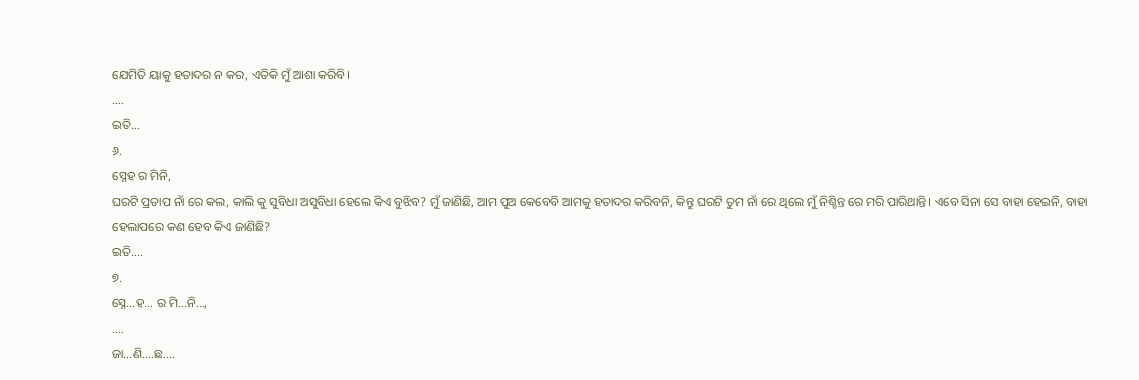ଯେମିତି ୟାକୁ ହତାଦର ନ କର, ଏତିକି ମୁଁ ଆଶା କରିବି।
….
ଇତି…
୬.
ସ୍ନେହ ର ମିନି,
ଘରଟି ପ୍ରତାପ ନାଁ ରେ କଲ, କାଲି କୁ ସୁବିଧା ଅସୁବିଧା ହେଲେ କିଏ ବୁଝିବ? ମୁଁ ଜାଣିଛି, ଆମ ପୁଅ କେବେବି ଆମକୁ ହତାଦର କରିବନି, କିନ୍ତୁ ଘରଟି ତୁମ ନାଁ ରେ ଥିଲେ ମୁଁ ନିଶ୍ଚିନ୍ତ ରେ ମରି ପାରିଥାନ୍ତି। ଏବେ ସିନା ସେ ବାହା ହେଇନି, ବାହା ହେଲାପରେ କଣ ହେବ କିଏ ଜାଣିଛି?
ଇତି….
୭.
ସ୍ନେ…ହ… ର ମି…ନି…,
….
ଜା…ଣି….ଛ….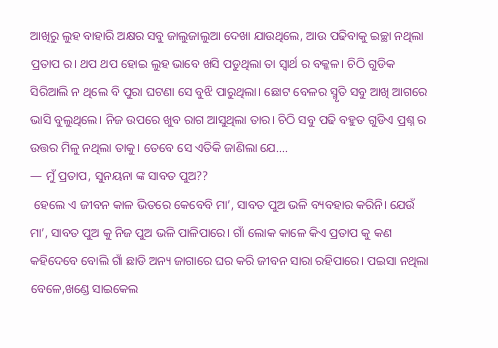ଆଖିରୁ ଲୁହ ବାହାରି ଅକ୍ଷର ସବୁ ଜାଲୁଜାଲୁଆ ଦେଖା ଯାଉଥିଲେ, ଆଉ ପଢିବାକୁ ଇଚ୍ଛା ନଥିଲା ପ୍ରତାପ ର। ଥପ ଥପ ହୋଇ ଲୁହ ଭାବେ ଖସି ପଡୁଥିଲା ତା ସ୍ୱାର୍ଥ ର ବକ୍କଳ। ଚିଠି ଗୁଡିକ ସିରିଆଲି ନ ଥିଲେ ବି ପୁରା ଘଟଣା ସେ ବୁଝି ପାରୁଥିଲା। ଛୋଟ ବେଳର ସ୍ମୃତି ସବୁ ଆଖି ଆଗରେ ଭାସି ବୁଲୁଥିଲେ। ନିଜ ଉପରେ ଖୁବ ରାଗ ଆସୁଥିଲା ତାର। ଚିଠି ସବୁ ପଢି ବହୁତ ଗୁଡିଏ ପ୍ରଶ୍ନ ର ଉତ୍ତର ମିଳୁ ନଥିଲା ତାକୁ। ତେବେ ସେ ଏତିକି ଜାଣିଲା ଯେ….
— ମୁଁ ପ୍ରତାପ, ସୁନୟନା ଙ୍କ ସାବତ ପୁଅ??
 ହେଲେ ଏ ଜୀବନ କାଳ ଭିତରେ କେବେବି ମା’, ସାବତ ପୁଅ ଭଳି ବ୍ୟବହାର କରିନି। ଯେଉଁ ମା’, ସାବତ ପୁଅ କୁ ନିଜ ପୁଅ ଭଳି ପାଳିପାରେ। ଗାଁ ଲୋକ କାଳେ କିଏ ପ୍ରତାପ କୁ କଣ କହିଦେବେ ବୋଲି ଗାଁ ଛାଡି ଅନ୍ୟ ଜାଗାରେ ଘର କରି ଜୀବନ ସାରା ରହିପାରେ। ପଇସା ନଥିଲା ବେଳେ,ଖଣ୍ଡେ ସାଇକେଲ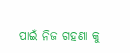ପାଇଁ ନିଜ ଗହଣା କୁ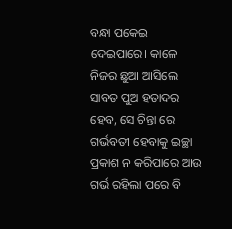ବନ୍ଧା ପକେଇ ଦେଇପାରେ। କାଳେ ନିଜର ଛୁଆ ଆସିଲେ ସାବତ ପୁଅ ହତାଦର ହେବ, ସେ ଚିନ୍ତା ରେ ଗର୍ଭବତୀ ହେବାକୁ ଇଚ୍ଛା ପ୍ରକାଶ ନ କରିପାରେ ଆଉ ଗର୍ଭ ରହିଲା ପରେ ବି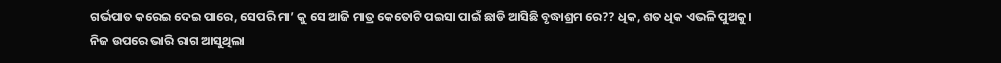ଗର୍ଭପାତ କରେଇ ଦେଇ ପାରେ, ସେପରି ମା’ କୁ ସେ ଆଜି ମାତ୍ର କେତୋଟି ପଇସା ପାଇଁ ଛାଡି ଆସିଛି ବୃଦ୍ଧାଶ୍ରମ ରେ?? ଧିକ, ଶତ ଧିକ ଏଭଳି ପୁଅକୁ।
ନିଜ ଉପରେ ଭାରି ରାଗ ଆସୁଥିଲା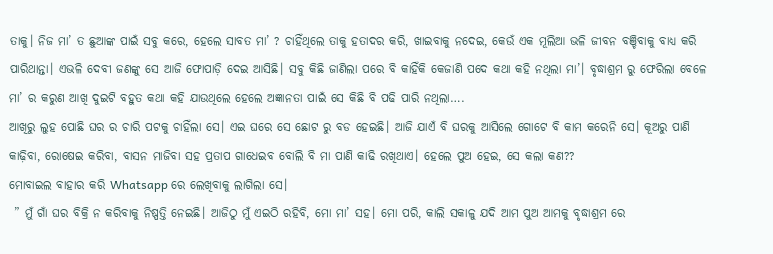ତାକୁ। ନିଜ ମା’ ତ ଛୁଆଙ୍କ ପାଇଁ ସବୁ କରେ, ହେଲେ ସାବତ ମା’ ? ଚାହିଁଥିଲେ ତାକୁ ହତାଦର କରି, ଖାଇବାକୁ ନଦେଇ, କେଉଁ ଏକ ମୂଲିଆ ଭଳି ଜୀବନ ବଞ୍ଚିବାକୁ ବାଧ୍ୟ କରି ପାରିଥାନ୍ତା। ଏଭଳି ଦେବୀ ଜଣଙ୍କୁ ସେ ଆଜି ଫୋପାଡ଼ି ଦେଇ ଆସିଛି। ସବୁ କିଛି ଜାଣିଲା ପରେ ବି କାହିଁକି କେଜାଣି ପଦେ କଥା କହି ନଥିଲା ମା’। ବୃଦ୍ଧାଶ୍ରମ ରୁ ଫେରିଲା ବେଳେ ମା’ ର କରୁଣ ଆଖି ଦୁଇଟି ବହୁତ କଥା କହି ଯାଉଥିଲେ ହେଲେ ଅଜ୍ଞାନତା ପାଇଁ ସେ କିଛି ବି ପଢି ପାରି ନଥିଲା….
ଆଖିରୁ ଲୁହ ପୋଛି ଘର ର ଚାରି ପଟକୁ ଚାହିଁଲା ସେ। ଏଇ ଘରେ ସେ ଛୋଟ ରୁ ବଡ ହେଇଛି। ଆଜି ଯାଏଁ ବି ଘରକୁ ଆସିଲେ ଗୋଟେ ବି କାମ କରେନି ସେ। କୂଅରୁ ପାଣି କାଢ଼ିବା, ରୋଷେଇ କରିବା, ବାସନ ମାଜିବା ସହ ପ୍ରତାପ ଗାଧେଇବ ବୋଲି ବି ମା ପାଣି କାଢି ରଖିଥାଏ। ହେଲେ ପୁଅ ହେଇ, ସେ କଲା କଣ??
ମୋବାଇଲ ବାହାର କରି Whatsapp ରେ ଲେଖିବାକୁ ଲାଗିଲା ସେ।
 ” ମୁଁ ଗାଁ ଘର ବିକ୍ରି ନ କରିବାକୁ ନିଷ୍ପତ୍ତି ନେଇଛି। ଆଜିଠୁ ମୁଁ ଏଇଠି ରହିବି, ମୋ ମା’ ସହ। ମୋ ପରି, କାଲି ସକାଳୁ ଯଦି ଆମ ପୁଅ ଆମକୁ ବୃଦ୍ଧାଶ୍ରମ ରେ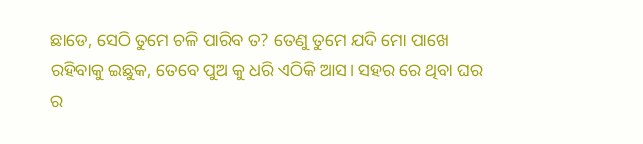ଛାଡେ, ସେଠି ତୁମେ ଚଳି ପାରିବ ତ? ତେଣୁ ତୁମେ ଯଦି ମୋ ପାଖେ ରହିବାକୁ ଇଛୁକ, ତେବେ ପୁଅ କୁ ଧରି ଏଠିକି ଆସ। ସହର ରେ ଥିବା ଘର ର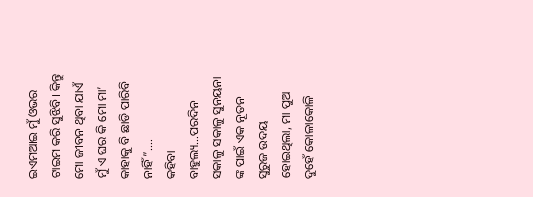ଇଏମଆଇ ମୁଁ ଓଭର ଟାଇମ କରି ସୁଝିବି। କିନ୍ତୁ ମୋ ଜୀବନ ଥିବା ଯାଏଁ ମୁଁ ଏ ଘର କି ମୋ ମା’ କାହାକୁ ବି ଛାଡି ପାରିବି ନାହିଁ”….
କହିବା ବାହୁଲ୍ୟ…ପରଦିନ ସକାଳୁ ସକାଳୁ ସୁନୟନା ଙ୍କ ପାଇଁ ଏକ ନୂତନ ସୁରୁଜ ଉଦୟ ହୋଇଥିଲା, ମା ପୁଅ ଦୁହେଁ କୋଳାକୋଳି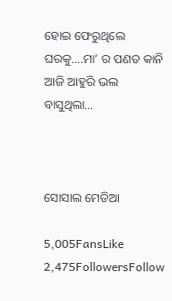ହୋଇ ଫେରୁଥିଲେ ଘରକୁ….ମା’ ର ପଣତ କାନି ଆଜି ଆହୁରି ଭଲ ବାସୁଥିଲା…



ସୋସାଲ ମେଡିଆ

5,005FansLike
2,475FollowersFollow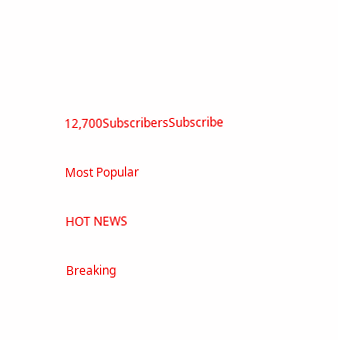12,700SubscribersSubscribe

Most Popular

HOT NEWS

Breaking